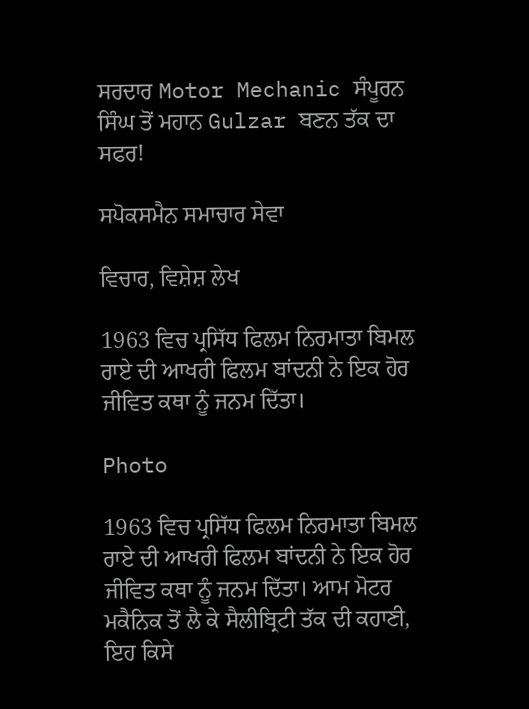ਸਰਦਾਰ Motor Mechanic ਸੰਪੂਰਨ ਸਿੰਘ ਤੋਂ ਮਹਾਨ Gulzar ਬਣਨ ਤੱਕ ਦਾ ਸਫਰ!

ਸਪੋਕਸਮੈਨ ਸਮਾਚਾਰ ਸੇਵਾ

ਵਿਚਾਰ, ਵਿਸ਼ੇਸ਼ ਲੇਖ

1963 ਵਿਚ ਪ੍ਰਸਿੱਧ ਫਿਲਮ ਨਿਰਮਾਤਾ ਬਿਮਲ ਰਾਏ ਦੀ ਆਖਰੀ ਫਿਲਮ ਬਾਂਦਨੀ ਨੇ ਇਕ ਹੋਰ ਜੀਵਿਤ ਕਥਾ ਨੂੰ ਜਨਮ ਦਿੱਤਾ।

Photo

1963 ਵਿਚ ਪ੍ਰਸਿੱਧ ਫਿਲਮ ਨਿਰਮਾਤਾ ਬਿਮਲ ਰਾਏ ਦੀ ਆਖਰੀ ਫਿਲਮ ਬਾਂਦਨੀ ਨੇ ਇਕ ਹੋਰ ਜੀਵਿਤ ਕਥਾ ਨੂੰ ਜਨਮ ਦਿੱਤਾ। ਆਮ ਮੋਟਰ ਮਕੈਨਿਕ ਤੋਂ ਲੈ ਕੇ ਸੈਲੀਬ੍ਰਿਟੀ ਤੱਕ ਦੀ ਕਹਾਣੀ, ਇਹ ਕਿਸੇ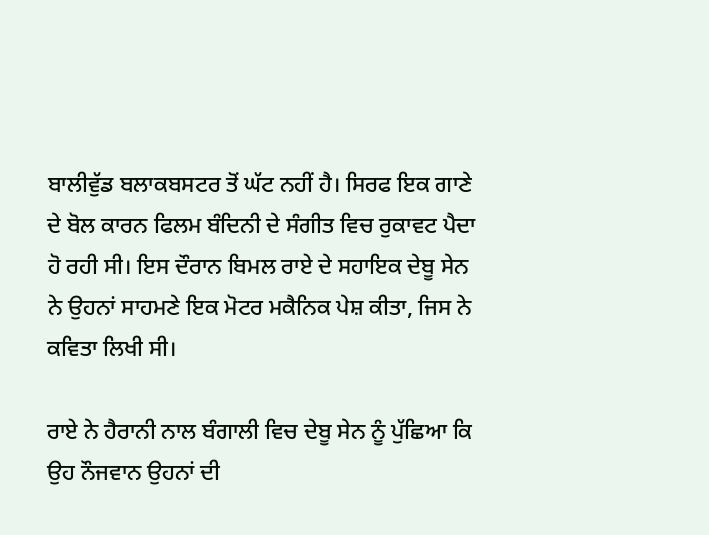ਬਾਲੀਵੁੱਡ ਬਲਾਕਬਸਟਰ ਤੋਂ ਘੱਟ ਨਹੀਂ ਹੈ। ਸਿਰਫ ਇਕ ਗਾਣੇ ਦੇ ਬੋਲ ਕਾਰਨ ਫਿਲਮ ਬੰਦਿਨੀ ਦੇ ਸੰਗੀਤ ਵਿਚ ਰੁਕਾਵਟ ਪੈਦਾ ਹੋ ਰਹੀ ਸੀ। ਇਸ ਦੌਰਾਨ ਬਿਮਲ ਰਾਏ ਦੇ ਸਹਾਇਕ ਦੇਬੂ ਸੇਨ ਨੇ ਉਹਨਾਂ ਸਾਹਮਣੇ ਇਕ ਮੋਟਰ ਮਕੈਨਿਕ ਪੇਸ਼ ਕੀਤਾ, ਜਿਸ ਨੇ ਕਵਿਤਾ ਲਿਖੀ ਸੀ।

ਰਾਏ ਨੇ ਹੈਰਾਨੀ ਨਾਲ ਬੰਗਾਲੀ ਵਿਚ ਦੇਬੂ ਸੇਨ ਨੂੰ ਪੁੱਛਿਆ ਕਿ ਉਹ ਨੌਜਵਾਨ ਉਹਨਾਂ ਦੀ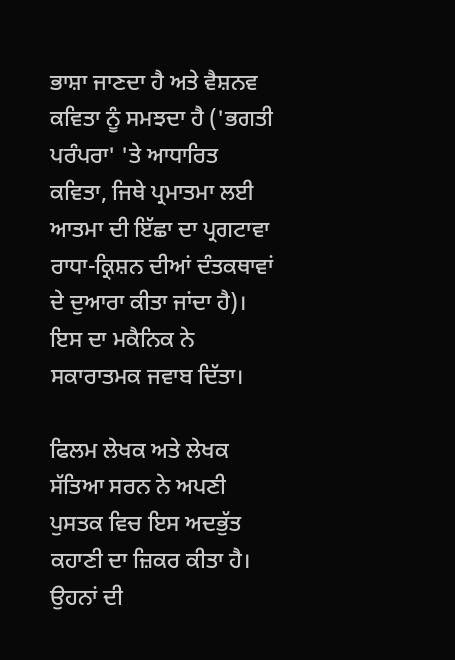ਭਾਸ਼ਾ ਜਾਣਦਾ ਹੈ ਅਤੇ ਵੈਸ਼ਨਵ ਕਵਿਤਾ ਨੂੰ ਸਮਝਦਾ ਹੈ ('ਭਗਤੀ ਪਰੰਪਰਾ' 'ਤੇ ਆਧਾਰਿਤ ਕਵਿਤਾ, ਜਿਥੇ ਪ੍ਰਮਾਤਮਾ ਲਈ ਆਤਮਾ ਦੀ ਇੱਛਾ ਦਾ ਪ੍ਰਗਟਾਵਾ ਰਾਧਾ-ਕ੍ਰਿਸ਼ਨ ਦੀਆਂ ਦੰਤਕਥਾਵਾਂ ਦੇ ਦੁਆਰਾ ਕੀਤਾ ਜਾਂਦਾ ਹੈ)। ਇਸ ਦਾ ਮਕੈਨਿਕ ਨੇ ਸਕਾਰਾਤਮਕ ਜਵਾਬ ਦਿੱਤਾ।

ਫਿਲਮ ਲੇਖਕ ਅਤੇ ਲੇਖਕ ਸੱਤਿਆ ਸਰਨ ਨੇ ਅਪਣੀ ਪੁਸਤਕ ਵਿਚ ਇਸ ਅਦਭੁੱਤ ਕਹਾਣੀ ਦਾ ਜ਼ਿਕਰ ਕੀਤਾ ਹੈ। ਉਹਨਾਂ ਦੀ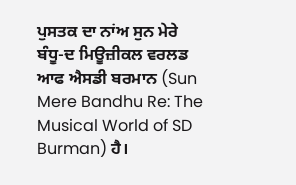ਪੁਸਤਕ ਦਾ ਨਾਂਅ ਸੁਨ ਮੇਰੇ ਬੰਧੂ-ਦ ਮਿਊਜ਼ੀਕਲ ਵਰਲਡ ਆਫ ਐਸਡੀ ਬਰਮਾਨ (Sun Mere Bandhu Re: The Musical World of SD Burman) ਹੈ।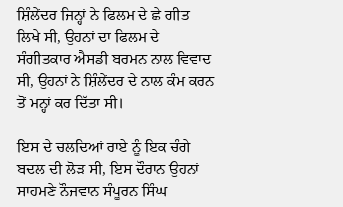ਸ਼ਿੰਲੇਂਦਰ ਜਿਨ੍ਹਾਂ ਨੇ ਫਿਲਮ ਦੇ ਛੇ ਗੀਤ ਲਿਖੇ ਸੀ, ਉਹਨਾਂ ਦਾ ਫਿਲਮ ਦੇ ਸੰਗੀਤਕਾਰ ਐਸਡੀ ਬਰਮਨ ਨਾਲ ਵਿਵਾਦ ਸੀ, ਉਹਨਾਂ ਨੇ ਸ਼ਿੰਲੇਂਦਰ ਦੇ ਨਾਲ ਕੰਮ ਕਰਨ ਤੋਂ ਮਨ੍ਹਾਂ ਕਰ ਦਿੱਤਾ ਸੀ।

ਇਸ ਦੇ ਚਲਦਿਆਂ ਰਾਏ ਨੂੰ ਇਕ ਚੰਗੇ ਬਦਲ ਦੀ ਲੋੜ ਸੀ, ਇਸ ਦੌਰਾਨ ਉਹਨਾਂ ਸਾਹਮਣੇ ਨੌਜਵਾਨ ਸੰਪੂਰਨ ਸਿੰਘ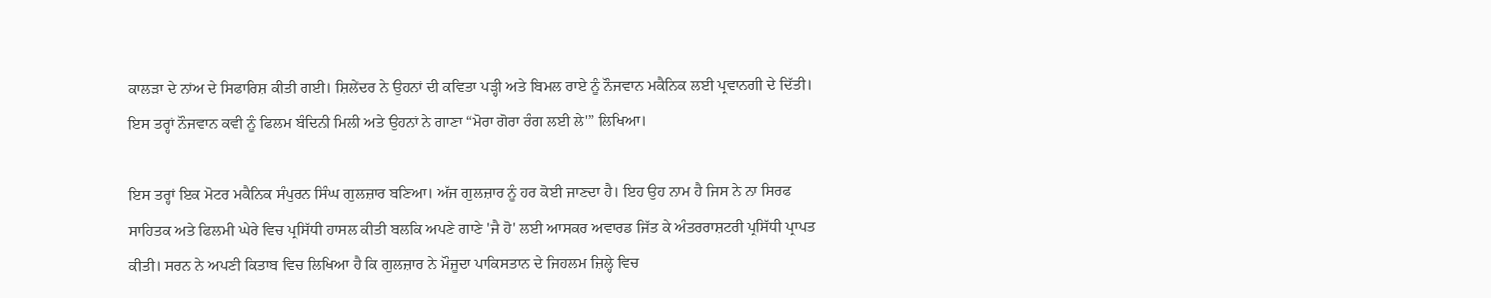ਕਾਲੜਾ ਦੇ ਨਾਂਅ ਦੇ ਸਿਫਾਰਿਸ਼ ਕੀਤੀ ਗਈ। ਸ਼ਿਲੇਂਦਰ ਨੇ ਉਹਨਾਂ ਦੀ ਕਵਿਤਾ ਪੜ੍ਹੀ ਅਤੇ ਬਿਮਲ ਰਾਏ ਨੂੰ ਨੌਜਵਾਨ ਮਕੈਨਿਕ ਲਈ ਪ੍ਰਵਾਨਗੀ ਦੇ ਦਿੱਤੀ। ਇਸ ਤਰ੍ਹਾਂ ਨੌਜਵਾਨ ਕਵੀ ਨੂੰ ਫਿਲਮ ਬੰਦਿਨੀ ਮਿਲੀ ਅਤੇ ਉਹਨਾਂ ਨੇ ਗਾਣਾ “ਮੋਰਾ ਗੋਰਾ ਰੰਗ ਲਈ ਲੇ'” ਲਿਖਿਆ।

ਇਸ ਤਰ੍ਹਾਂ ਇਕ ਮੋਟਰ ਮਕੈਨਿਕ ਸੰਪੁਰਨ ਸਿੰਘ ਗੁਲਜ਼ਾਰ ਬਣਿਆ। ਅੱਜ ਗੁਲਜ਼ਾਰ ਨੂੰ ਹਰ ਕੋਈ ਜਾਣਦਾ ਹੈ। ਇਹ ਉਹ ਨਾਮ ਹੈ ਜਿਸ ਨੇ ਨਾ ਸਿਰਫ ਸਾਹਿਤਕ ਅਤੇ ਫਿਲਮੀ ਘੇਰੇ ਵਿਚ ਪ੍ਰਸਿੱਧੀ ਹਾਸਲ ਕੀਤੀ ਬਲਕਿ ਅਪਣੇ ਗਾਣੇ 'ਜੈ ਹੋ' ਲਈ ਆਸਕਰ ਅਵਾਰਡ ਜਿੱਤ ਕੇ ਅੰਤਰਰਾਸ਼ਟਰੀ ਪ੍ਰਸਿੱਧੀ ਪ੍ਰਾਪਤ ਕੀਤੀ। ਸਰਨ ਨੇ ਅਪਣੀ ਕਿਤਾਬ ਵਿਚ ਲਿਖਿਆ ਹੈ ਕਿ ਗੁਲਜ਼ਾਰ ਨੇ ਮੌਜੂਦਾ ਪਾਕਿਸਤਾਨ ਦੇ ਜਿਹਲਮ ਜ਼ਿਲ੍ਹੇ ਵਿਚ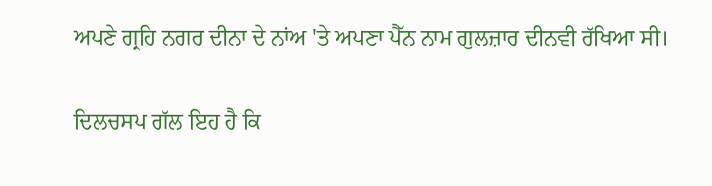ਅਪਣੇ ਗ੍ਰਹਿ ਨਗਰ ਦੀਨਾ ਦੇ ਨਾਂਅ 'ਤੇ ਅਪਣਾ ਪੈੱਨ ਨਾਮ ਗੁਲਜ਼ਾਰ ਦੀਨਵੀ ਰੱਖਿਆ ਸੀ।

ਦਿਲਚਸਪ ਗੱਲ ਇਹ ਹੈ ਕਿ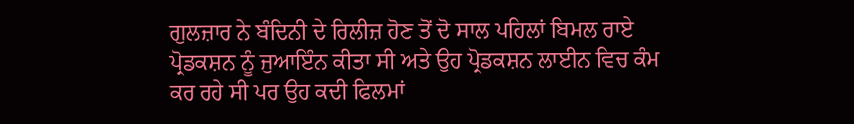ਗੁਲਜ਼ਾਰ ਨੇ ਬੰਦਿਨੀ ਦੇ ਰਿਲੀਜ਼ ਹੋਣ ਤੋਂ ਦੋ ਸਾਲ ਪਹਿਲਾਂ ਬਿਮਲ ਰਾਏ ਪ੍ਰੋਡਕਸ਼ਨ ਨੂੰ ਜੁਆਇੰਨ ਕੀਤਾ ਸੀ ਅਤੇ ਉਹ ਪ੍ਰੋਡਕਸ਼ਨ ਲਾਈਨ ਵਿਚ ਕੰਮ ਕਰ ਰਹੇ ਸੀ ਪਰ ਉਹ ਕਦੀ ਫਿਲਮਾਂ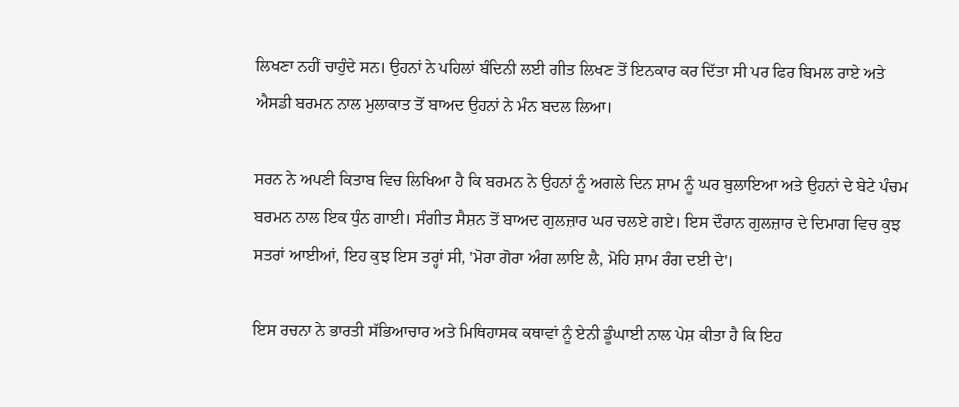ਲਿਖਣਾ ਨਹੀਂ ਚਾਹੁੰਦੇ ਸਨ। ਉਹਨਾਂ ਨੇ ਪਹਿਲਾਂ ਬੰਦਿਨੀ ਲਈ ਗੀਤ ਲਿਖਣ ਤੋਂ ਇਨਕਾਰ ਕਰ ਦਿੱਤਾ ਸੀ ਪਰ ਫਿਰ ਬਿਮਲ ਰਾਏ ਅਤੇ ਐਸਡੀ ਬਰਮਨ ਨਾਲ ਮੁਲਾਕਾਤ ਤੋਂ ਬਾਅਦ ਉਹਨਾਂ ਨੇ ਮੰਨ ਬਦਲ ਲਿਆ।

ਸਰਨ ਨੇ ਅਪਣੀ ਕਿਤਾਬ ਵਿਚ ਲਿਖਿਆ ਹੈ ਕਿ ਬਰਮਨ ਨੇ ਉਹਨਾਂ ਨੂੰ ਅਗਲੇ ਦਿਨ ਸ਼ਾਮ ਨੂੰ ਘਰ ਬੁਲਾਇਆ ਅਤੇ ਉਹਨਾਂ ਦੇ ਬੇਟੇ ਪੰਚਮ ਬਰਮਨ ਨਾਲ ਇਕ ਧੁੰਨ ਗਾਈ। ਸੰਗੀਤ ਸੈਸ਼ਨ ਤੋਂ ਬਾਅਦ ਗੁਲਜ਼ਾਰ ਘਰ ਚਲਏ ਗਏ। ਇਸ ਦੌਰਾਨ ਗੁਲਜ਼ਾਰ ਦੇ ਦਿਮਾਗ ਵਿਚ ਕੁਝ ਸਤਰਾਂ ਆਈਆਂ, ਇਹ ਕੁਝ ਇਸ ਤਰ੍ਹਾਂ ਸੀ, 'ਮੋਰਾ ਗੋਰਾ ਅੰਗ ਲਾਇ ਲੈ, ਮੋਹਿ ਸ਼ਾਮ ਰੰਗ ਦਈ ਦੇ'।

ਇਸ ਰਚਨਾ ਨੇ ਭਾਰਤੀ ਸੱਭਿਆਚਾਰ ਅਤੇ ਮਿਥਿਹਾਸਕ ਕਥਾਵਾਂ ਨੂੰ ਏਨੀ ਡੂੰਘਾਈ ਨਾਲ ਪੇਸ਼ ਕੀਤਾ ਹੈ ਕਿ ਇਹ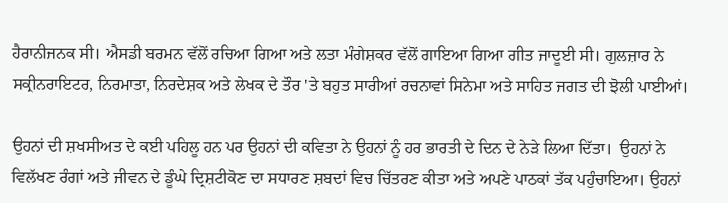ਹੈਰਾਨੀਜਨਕ ਸੀ। ਐਸਡੀ ਬਰਮਨ ਵੱਲੋਂ ਰਚਿਆ ਗਿਆ ਅਤੇ ਲਤਾ ਮੰਗੇਸ਼ਕਰ ਵੱਲੋਂ ਗਾਇਆ ਗਿਆ ਗੀਤ ਜਾਦੂਈ ਸੀ। ਗੁਲਜ਼ਾਰ ਨੇ ਸਕ੍ਰੀਨਰਾਇਟਰ, ਨਿਰਮਾਤਾ, ਨਿਰਦੇਸ਼ਕ ਅਤੇ ਲੇਖਕ ਦੇ ਤੌਰ 'ਤੇ ਬਹੁਤ ਸਾਰੀਆਂ ਰਚਨਾਵਾਂ ਸਿਨੇਮਾ ਅਤੇ ਸਾਹਿਤ ਜਗਤ ਦੀ ਝੋਲੀ ਪਾਈਆਂ।

ਉਹਨਾਂ ਦੀ ਸ਼ਖਸੀਅਤ ਦੇ ਕਈ ਪਹਿਲੂ ਹਨ ਪਰ ਉਹਨਾਂ ਦੀ ਕਵਿਤਾ ਨੇ ਉਹਨਾਂ ਨੂੰ ਹਰ ਭਾਰਤੀ ਦੇ ਦਿਨ ਦੇ ਨੇੜੇ ਲਿਆ ਦਿੱਤਾ।  ਉਹਨਾਂ ਨੇ ਵਿਲੱਖਣ ਰੰਗਾਂ ਅਤੇ ਜੀਵਨ ਦੇ ਡੂੰਘੇ ਦ੍ਰਿਸ਼ਟੀਕੋਣ ਦਾ ਸਧਾਰਣ ਸ਼ਬਦਾਂ ਵਿਚ ਚਿੱਤਰਣ ਕੀਤਾ ਅਤੇ ਅਪਣੇ ਪਾਠਕਾਂ ਤੱਕ ਪਹੁੰਚਾਇਆ। ਉਹਨਾਂ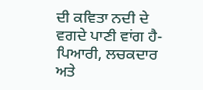ਦੀ ਕਵਿਤਾ ਨਦੀ ਦੇ ਵਗਦੇ ਪਾਣੀ ਵਾਂਗ ਹੈ-ਪਿਆਰੀ, ਲਚਕਦਾਰ ਅਤੇ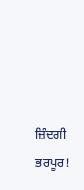ਜ਼ਿੰਦਗੀ ਭਰਪੂਰ!